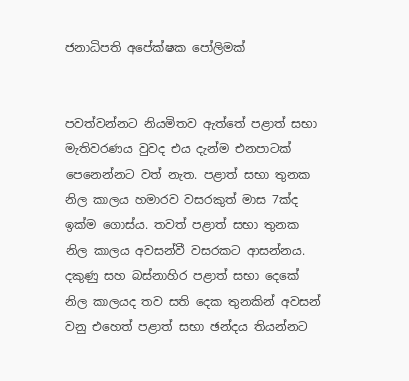ජනාධිපති අපේක්ෂක පෝලිමක්


පවත්වන්නට නියමිතව ඇත්තේ පළාත් සභා මැතිවරණය වුවද එය දැන්ම එනපාටක් පෙනෙන්නට වත් නැත. පළාත් සභා තුනක නිල කාලය හමාරව වසරකුත් මාස 7ක්ද ඉක්ම ගොස්ය. තවත් පළාත් සභා තුනක නිල කාලය අවසන්වී වසරකට ආසන්නය. දකුණු සහ බස්නාහිර පළාත් සභා දෙකේ නිල කාලයද තව සති දෙක තුනකින් අවසන් වනු එහෙත් පළාත් සභා ඡන්දය තියන්නට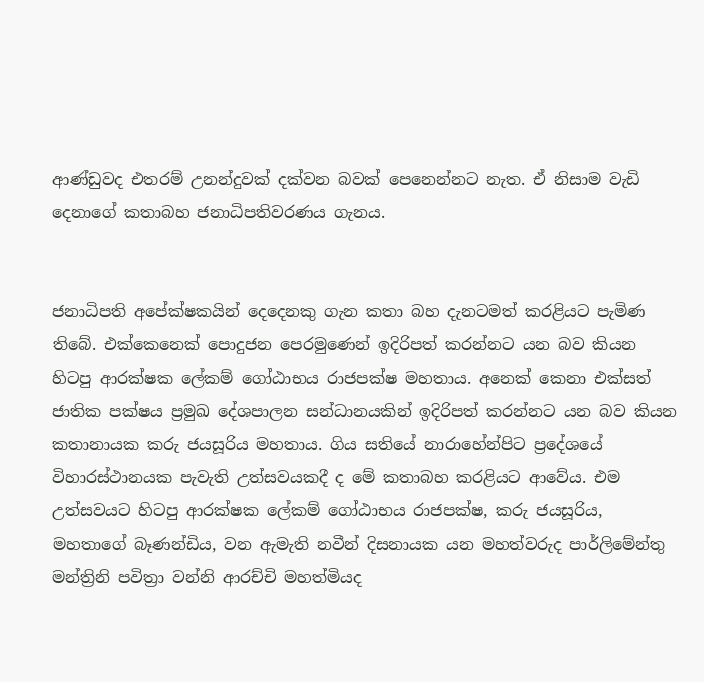ආණ්ඩුවද එතරම් උනන්දුවක් දක්වන බවක් පෙනෙන්නට නැත. ඒ නිසාම වැඩි දෙනාගේ කතාබහ ජනාධිපතිවරණය ගැනය.


ජනාධිපති අපේක්ෂකයින් දෙදෙනකු ගැන කතා බහ දැනටමත් කරළියට පැමිණ තිබේ. එක්කෙනෙක් පොදුජන පෙරමුණෙන් ඉදිරිපත් කරන්නට යන බව කියන හිටපු ආරක්ෂක ලේකම් ගෝඨාභය රාජපක්ෂ මහතාය. අනෙක් කෙනා එක්සත් ජාතික පක්ෂය ප්‍රමුඛ දේශපාලන සන්ධානයකින් ඉදිරිපත් කරන්නට යන බව කියන කතානායක කරු ජයසූරිය මහතාය. ගිය සතියේ නාරාහේන්පිට ප්‍රදේශයේ විහාරස්ථානයක පැවැති උත්සවයකදී ද මේ කතාබහ කරළියට ආවේය. එම උත්සවයට හිටපු ආරක්ෂක ලේකම් ගෝඨාභය රාජපක්ෂ, කරු ජයසූරිය, මහතාගේ බෑණන්ඩිය, වන ඇමැති නවීන් දිසනායක යන මහත්වරුද පාර්ලිමේන්තු මන්ත්‍රිනි පවිත්‍රා වන්නි ආරච්චි මහත්මියද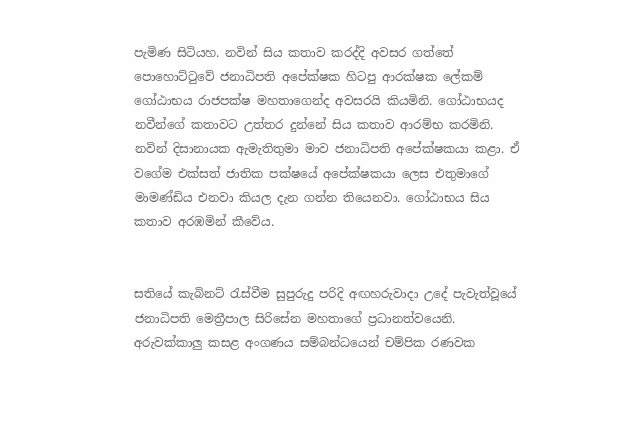පැමිණ සිටියහ. නවින් සිය කතාව කරද්දි අවසර ගත්තේ පොහොට්ටුවේ ජනාධිපති අපේක්ෂක හිටපු ආරක්ෂක ලේකම් ගෝඨාභය රාජපක්ෂ මහතාගෙන්ද අවසරයි කියමිනි. ගෝඨාභයද නවීන්ගේ කතාවට උත්තර දුන්නේ සිය කතාව ආරම්භ කරමිනි. නවින් දිසානායක ඇමැතිතුමා මාව ජනාධිපති අපේක්ෂකයා කළා. ඒ වගේම එක්සත් ජාතික පක්ෂයේ අපේක්ෂකයා ලෙස එතුමාගේ මාමණ්ඩිය එනවා කියල දැන ගන්න තියෙනවා. ගෝඨාභය සිය කතාව අරඹමින් කීවේය.


සතියේ කැබිනට් රැස්වීම සුපුරුදු පරිදි අඟහරුවාදා උදේ පැවැත්වූයේ ජනාධිපති මෙත්‍රීපාල සිරිසේන මහතාගේ ප්‍රධානත්වයෙනි. අරුවක්කාලු කසළ අංගණය සම්බන්ධයෙන් චම්පික රණවක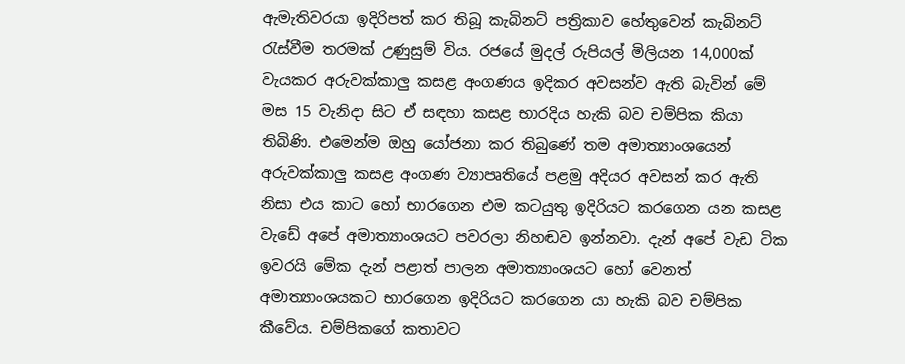ඇමැතිවරයා ඉදිරිපත් කර තිබූ කැබිනට් පත්‍රිකාව හේතුවෙන් කැබිනට් රැස්වීම තරමක් උණුසුම් විය. රජයේ මුදල් රුපියල් මිලියන 14,000ක් වැයකර අරුවක්කාලු කසළ අංගණය ඉදිකර අවසන්ව ඇති බැවින් මේ මස 15 වැනිදා සිට ඒ සඳහා කසළ භාරදිය හැකි බව චම්පික කියා තිබිණි. එමෙන්ම ඔහු යෝජනා කර තිබුණේ තම අමාත්‍යාංශයෙන් අරුවක්කාලු කසළ අංගණ ව්‍යාපෘතියේ පළමු අදියර අවසන් කර ඇති නිසා එය කාට හෝ භාරගෙන එම කටයුතු ඉදිරියට කරගෙන යන කසළ වැඩේ අපේ අමාත්‍යාංශයට පවරලා නිහඬව ඉන්නවා. දැන් අපේ වැඩ ටික ඉවරයි මේක දැන් පළාත් පාලන අමාත්‍යාංශයට හෝ වෙනත් අමාත්‍යාංශයකට භාරගෙන ඉදිරියට කරගෙන යා හැකි බව චම්පික කීවේය. චම්පිකගේ කතාවට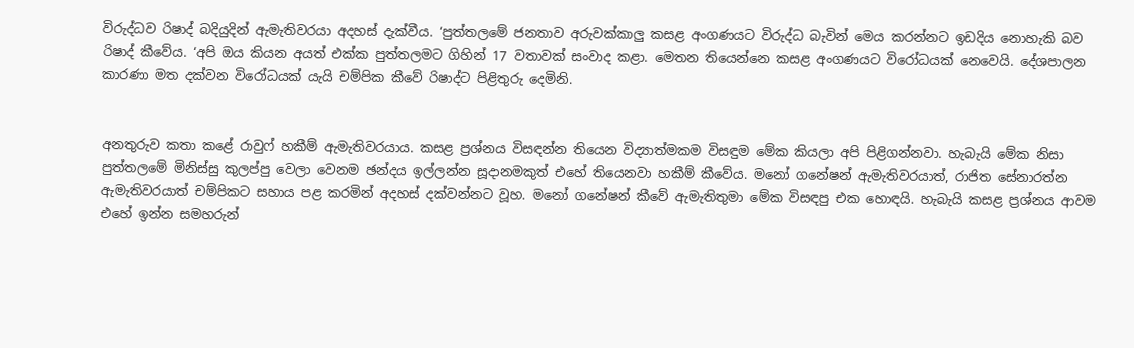විරුද්ධව රිෂාද් බදියුදින් ඇමැතිවරයා අදහස් දැක්වීය. ‘පුත්තලමේ ජනතාව අරුවක්කාලු කසළ අංගණයට විරුද්ධ බැවින් මෙය කරන්නට ඉඩදිය නොහැකි බව රිෂාද් කීවේය. ‘අපි ඔය කියන අයත් එක්ක පුත්තලමට ගිහින් 17 වතාවක් සංවාද කළා. මෙතන තියෙන්නෙ කසළ අංගණයට විරෝධයක් නෙවෙයි. දේශපාලන කාරණා මත දක්වන විරෝධයක් යැයි චම්පික කීවේ රිෂාද්ට පිළිතුරු දෙමිනි.


අනතුරුව කතා කළේ රාවුෆ් හකීම් ඇමැතිවරයාය. කසළ ප්‍රශ්නය විසඳන්න තියෙන විද්‍යාත්මකම විසඳුම මේක කියලා අපි පිළිගන්නවා. හැබැයි මේක නිසා පුත්තලමේ මිනිස්සු කුලප්පු වෙලා වෙනම ඡන්දය ඉල්ලන්න සූදානමකුත් එහේ තියෙනවා හකීම් කීවේය. මනෝ ගනේෂන් ඇමැතිවරයාත්, රාජිත සේනාරත්න ඇමැතිවරයාත් චම්පිකට සහාය පළ කරමින් අදහස් දක්වන්නට වූහ. මනෝ ගනේෂන් කීවේ ඇමැතිතුමා මේක විසඳපු එක හොඳයි. හැබැයි කසළ ප්‍රශ්නය ආවම එහේ ඉන්න සමහරුන්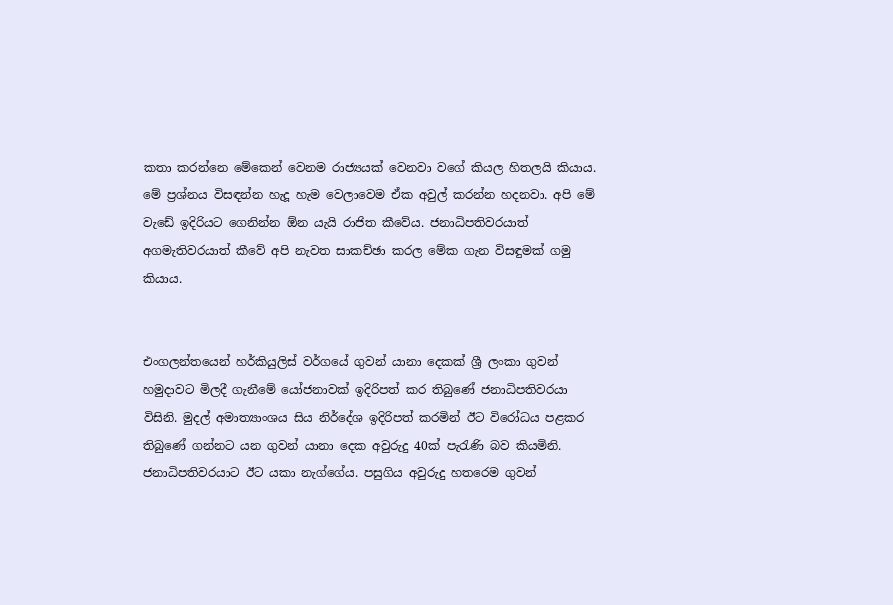කතා කරන්නෙ මේකෙන් වෙනම රාජ්‍යයක් වෙනවා වගේ කියල හිතලයි කියාය. මේ ප්‍රශ්නය විසඳන්න හැදූ හැම වෙලාවෙම ඒක අවුල් කරන්න හදනවා. අපි මේ වැඩේ ඉදිරියට ගෙනින්න ඕන යැයි රාජිත කීවේය. ජනාධිපතිවරයාත් අගමැතිවරයාත් කීවේ අපි නැවත සාකච්ඡා කරල මේක ගැන විසඳුමක් ගමු කියාය.


එංගලන්තයෙන් හර්කියුලිස් වර්ගයේ ගුවන් යානා දෙකක් ශ්‍රී ලංකා ගුවන් හමුදාවට මිලදී ගැනීමේ යෝජනාවක් ඉදිරිපත් කර තිබුණේ ජනාධිපතිවරයා විසිනි. මුදල් අමාත්‍යාංශය සිය නිර්දේශ ඉදිරිපත් කරමින් ඊට විරෝධය පළකර තිබුණේ ගන්නට යන ගුවන් යානා දෙක අවුරුදු 40ක් පැරැණි බව කියමිනි. ජනාධිපතිවරයාට ඊට යකා නැග්ගේය. පසුගිය අවුරුදු හතරෙම ගුවන්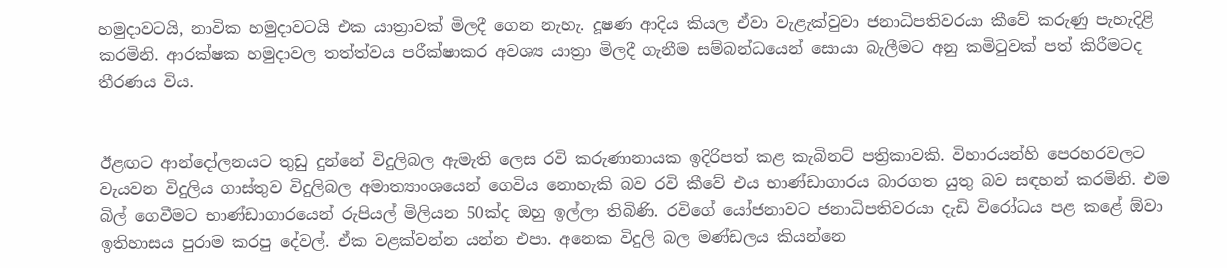හමුදාවටයි, නාවික හමුදාවටයි එක යාත්‍රාවක් මිලදී ගෙන නැහැ. දූෂණ ආදිය කියල ඒවා වැළැක්වුවා ජනාධිපතිවරයා කීවේ කරුණු පැහැදිළි කරමිනි. ආරක්ෂක හමුදාවල තත්ත්වය පරීක්ෂාකර අවශ්‍ය යාත්‍රා මිලදී ගැනීම සම්බන්ධයෙන් සොයා බැලීමට අනු කමිටුවක් පත් කිරීමටද තීරණය විය.


ඊළඟට ආන්දෝලනයට තුඩු දුන්නේ විදුලිබල ඇමැති ලෙස රවි කරුණානායක ඉදිරිපත් කළ කැබිනට් පත්‍රිකාවකි. විහාරයන්හි පෙරහරවලට වැයවන විදුලිය ගාස්තුව විදුලිබල අමාත්‍යාංශයෙන් ගෙවිය නොහැකි බව රවි කීවේ එය භාණ්ඩාගාරය බාරගත යුතු බව සඳහන් කරමිනි. එම බිල් ගෙවීමට භාණ්ඩාගාරයෙන් රුපියල් මිලියන 50ක්ද ඔහු ඉල්ලා තිබිණි. රවිගේ යෝජනාවට ජනාධිපතිවරයා දැඩි විරෝධය පළ කළේ ඕවා ඉතිහාසය පුරාම කරපු දේවල්. ඒක වළක්වන්න යන්න එපා. අනෙක විදුලි බල මණ්ඩලය කියන්නෙ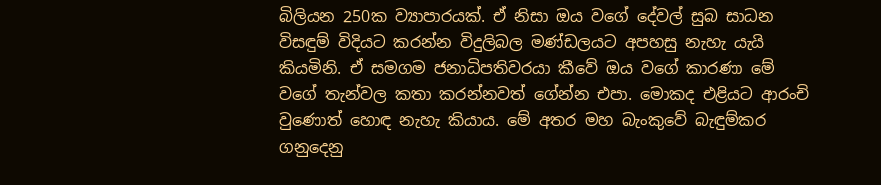බිලියන 250ක ව්‍යාපාරයක්. ඒ නිසා ඔය වගේ දේවල් සුබ සාධන විසඳුම් විදියට කරන්න විදුලිබල මණ්ඩලයට අපහසු නැහැ යැයි කියමිනි. ඒ සමගම ජනාධිපතිවරයා කීවේ ඔය වගේ කාරණා මේ වගේ තැන්වල කතා කරන්නවත් ගේන්න එපා. මොකද එළියට ආරංචි වුණොත් හොඳ නැහැ කියාය. මේ අතර මහ බැංකුවේ බැඳුම්කර ගනුදෙනු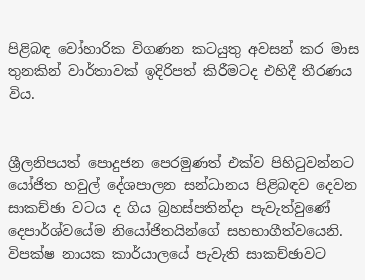පිළිබඳ වෝහාරික විගණන කටයුතු අවසන් කර මාස තුනකින් වාර්තාවක් ඉදිරිපත් කිරීමටද එහිදී තීරණය විය.


ශ්‍රීලනිපයත් පොදුජන පෙරමුණත් එක්ව පිහිටුවන්නට යෝජිත හවුල් දේශපාලන සන්ධානය පිළිබඳව දෙවන සාකච්ඡා වටය ද ගිය බ්‍රහස්පතින්දා පැවැත්වුණේ දෙපාර්ශ්වයේම නියෝජිතයින්ගේ සහභාගීත්වයෙනි. විපක්ෂ නායක කාර්යාලයේ පැවැති සාකච්ඡාවට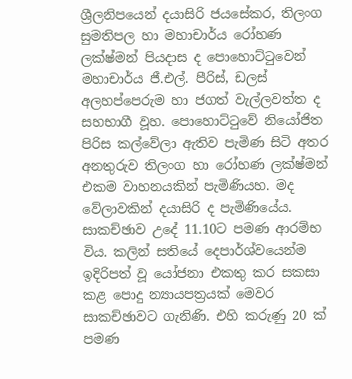ශ්‍රීලනිපයෙන් දයාසිරි ජයසේකර, තිලංග සුමතිපල හා මහාචාර්ය රෝහණ ලක්ෂ්මන් පියදාස ද පොහොට්ටුවෙන් මහාචාර්ය ජී.එල්. පීරිස්, ඩලස් අලහප්පෙරුම හා ජගත් වැල්ලවත්ත ද සහභාගී වූහ. පොහොට්ටුවේ නියෝජිත පිරිස කල්වේලා ඇතිව පැමිණ සිටි අතර අනතුරුව තිලංග හා රෝහණ ලක්ෂ්මන් එකම වාහනයකින් පැමිණියහ. මද වේලාවකින් දයාසිරි ද පැමිණියේය. සාකච්ඡාව උදේ 11.10ට පමණ ආරම්භ විය. කලින් සතියේ දෙපාර්ශ්වයෙන්ම ඉදිරිපත් වූ යෝජනා එකතු කර සකසා කළ පොදු න්‍යායපත්‍රයක් මෙවර සාකච්ඡාවට ගැනිණි. එහි කරුණු 20 ක් පමණ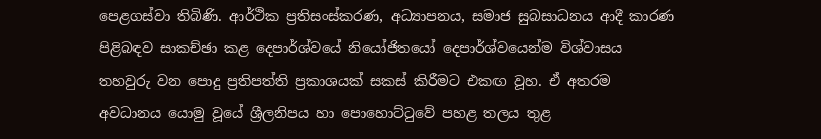පෙළගස්වා තිබිණි. ආර්ථික ප්‍රතිසංස්කරණ, අධ්‍යාපනය, සමාජ සුබසාධනය ආදී කාරණ පිළිබඳව සාකච්ඡා කළ දෙපාර්ශ්වයේ නියෝජිතයෝ දෙපාර්ශ්වයෙන්ම විශ්වාසය තහවුරු වන පොදු ප්‍රතිපත්ති ප්‍රකාශයක් සකස් කිරීමට එකඟ වූහ. ඒ අතරම අවධානය යොමු වූයේ ශ්‍රීලනිපය හා පොහොට්ටුවේ පහළ තලය තුළ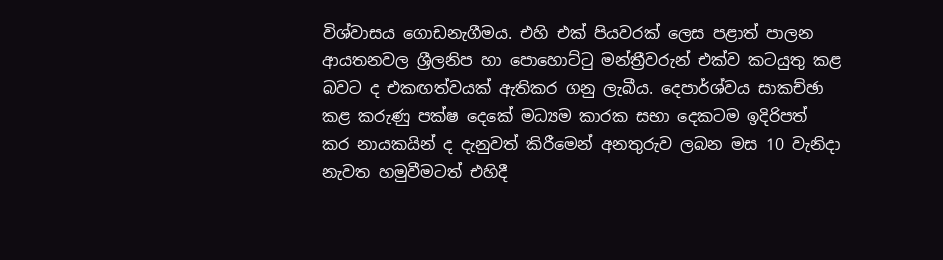විශ්වාසය ගොඩනැගීමය. එහි එක් පියවරක් ලෙස පළාත් පාලන ආයතනවල ශ්‍රීලනිප හා පොහොට්ටු මන්ත්‍රීවරුන් එක්ව කටයුතු කළ බවට ද එකඟත්වයක් ඇතිකර ගනු ලැබීය. දෙපාර්ශ්වය සාකච්ඡා කළ කරුණු පක්ෂ දෙකේ මධ්‍යම කාරක සභා දෙකටම ඉදිරිපත් කර නායකයින් ද දැනුවත් කිරීමෙන් අනතුරුව ලබන මස 10 වැනිදා නැවත හමුවීමටත් එහිදී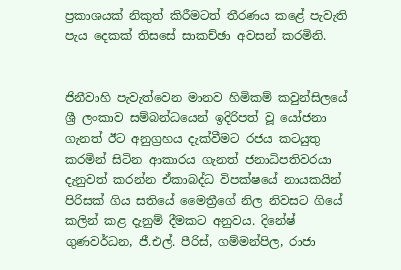ප්‍රකාශයක් නිකුත් කිරීමටත් තීරණය කළේ පැවැති පැය දෙකක් තිසසේ සාකච්ඡා අවසන් කරමිනි.


ජිනීවාහි පැවැත්වෙන මානව හිමිකම් කවුන්සිලයේ ශ්‍රී ලංකාව සම්බන්ධයෙන් ඉදිරිපත් වූ යෝජනා ගැනත් ඊට අනුග්‍රහය දැක්වීමට රජය කටයුතු කරමින් සිටින ආකාරය ගැනත් ජනාධිපතිවරයා දැනුවත් කරන්න ඒකාබද්ධ විපක්ෂයේ නායකයින් පිරිසක් ගිය සතියේ මෛත්‍රීගේ නිල නිවසට ගියේ කලින් කළ දැනුම් දීමකට අනුවය. දිනේෂ් ගුණවර්ධන, ජී.එල්. පීරිස්, ගම්මන්පිල, රාජා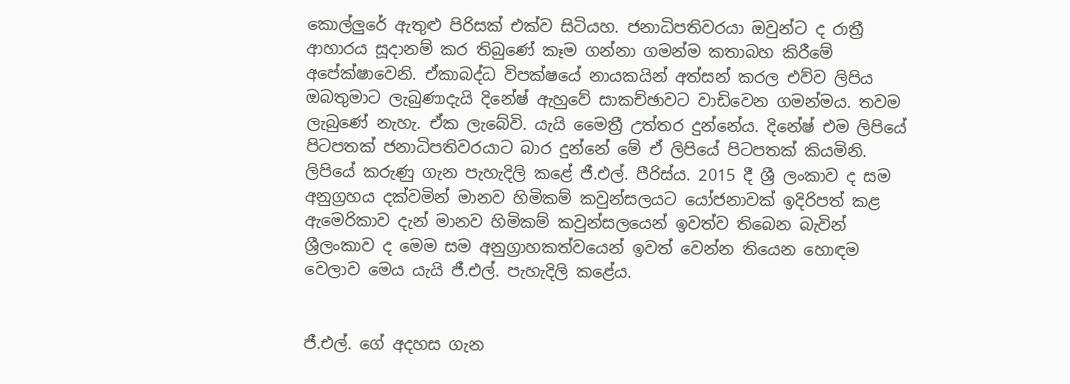කොල්ලුරේ ඇතුළු පිරිසක් එක්ව සිටියහ. ජනාධිපතිවරයා ඔවුන්ට ද රාත්‍රී ආහාරය සූදානම් කර තිබුණේ කෑම ගන්නා ගමන්ම කතාබහ කිරීමේ අපේක්ෂාවෙනි. ඒකාබද්ධ විපක්ෂයේ නායකයින් අත්සන් කරල එව්ව ලිපිය ඔබතුමාට ලැබුණාදැයි දිනේෂ් ඇහුවේ සාකච්ඡාවට වාඩිවෙන ගමන්මය. තවම ලැබුණේ නැහැ. ඒක ලැබේවි. යැයි මෛත්‍රී උත්තර දුන්නේය. දිනේෂ් එම ලිපියේ පිටපතක් ජනාධිපතිවරයාට බාර දුන්නේ මේ ඒ ලිපියේ පිටපතක් කියමිනි. ලිපියේ කරුණු ගැන පැහැදිලි කළේ ජී.එල්. පීරිස්ය. 2015 දී ශ්‍රී ලංකාව ද සම අනුග්‍රහය දක්වමින් මානව හිමිකම් කවුන්සලයට යෝජනාවක් ඉදිරිපත් කළ ඇමෙරිකාව දැන් මානව හිමිකම් කවුන්සලයෙන් ඉවත්ව තිබෙන බැවින් ශ්‍රීලංකාව ද මෙම සම අනුග්‍රාහකත්වයෙන් ඉවත් වෙන්න තියෙන හොඳම වෙලාව මෙය යැයි ජී.එල්. පැහැදිලි කළේය.


ජී.එල්. ගේ අදහස ගැන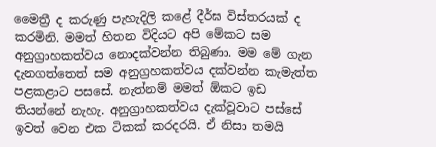මෛත්‍රී ද කරුණු පැහැදිලි කළේ දීර්ඝ විස්තරයක් ද කරමිනි. මමත් හිතන විදියට අපි මේකට සම අනුග්‍රාහකත්වය නොදක්වන්න තිබුණා. මම මේ ගැන දැනගත්තෙත් සම අනුග්‍රහකත්වය දක්වන්න කැමැත්ත පළකළාට පසසේ. නැත්නම් මමත් ඕකට ඉඩ තියන්නේ නැහැ. අනුග්‍රාහකත්වය දැක්වූවාට පස්සේ ඉවත් වෙන එක ටිකක් කරදරයි. ඒ නිසා තමයි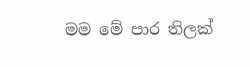මම මේ පාර තිලක්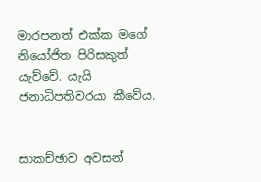මාරපනත් එක්ක මගේ නියෝජිත පිරිසකුත් යැව්වේ. යැයි ජනාධිපතිවරයා කීවේය.


සාකච්ඡාව අවසන්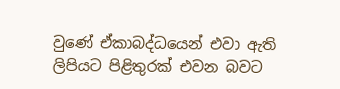වුණේ ඒකාබද්ධයෙන් එවා ඇති ලිපියට පිළිතුරක් එවන බවට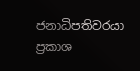ජනාධිපතිවරයා ප්‍රකාශ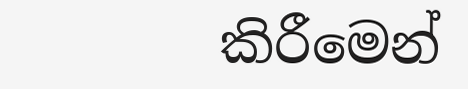කිරීමෙන්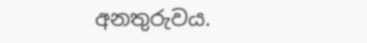අනතුරුවය.